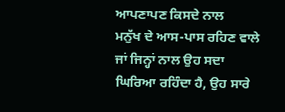ਆਪਣਾਪਣ ਕਿਸਦੇ ਨਾਲ
ਮਨੁੱਖ ਦੇ ਆਸ-ਪਾਸ ਰਹਿਣ ਵਾਲੇ ਜਾਂ ਜਿਨ੍ਹਾਂ ਨਾਲ ਉਹ ਸਦਾ ਘਿਰਿਆ ਰਹਿੰਦਾ ਹੈ, ਉਹ ਸਾਰੇ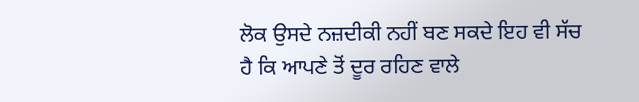ਲੋਕ ਉਸਦੇ ਨਜ਼ਦੀਕੀ ਨਹੀਂ ਬਣ ਸਕਦੇ ਇਹ ਵੀ ਸੱਚ ਹੈ ਕਿ ਆਪਣੇ ਤੋਂ ਦੂਰ ਰਹਿਣ ਵਾਲੇ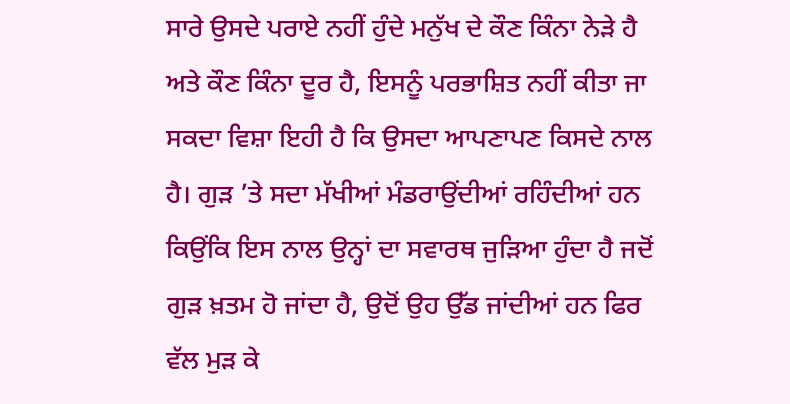ਸਾਰੇ ਉਸਦੇ ਪਰਾਏ ਨਹੀਂ ਹੁੰਦੇ ਮਨੁੱਖ ਦੇ ਕੌਣ ਕਿੰਨਾ ਨੇੜੇ ਹੈ ਅਤੇ ਕੌਣ ਕਿੰਨਾ ਦੂਰ ਹੈ, ਇਸਨੂੰ ਪਰਭਾਸ਼ਿਤ ਨਹੀਂ ਕੀਤਾ ਜਾ ਸਕਦਾ ਵਿਸ਼ਾ ਇਹੀ ਹੈ ਕਿ ਉਸਦਾ ਆਪਣਾਪਣ ਕਿਸਦੇ ਨਾਲ ਹੈ। ਗੁੜ ’ਤੇ ਸਦਾ ਮੱਖੀਆਂ ਮੰਡਰਾਉਂਦੀਆਂ ਰਹਿੰਦੀਆਂ ਹਨ ਕਿਉਂਕਿ ਇਸ ਨਾਲ ਉਨ੍ਹਾਂ ਦਾ ਸਵਾਰਥ ਜੁੜਿਆ ਹੁੰਦਾ ਹੈ ਜਦੋਂ ਗੁੜ ਖ਼ਤਮ ਹੋ ਜਾਂਦਾ ਹੈ, ਉਦੋਂ ਉਹ ਉੱਡ ਜਾਂਦੀਆਂ ਹਨ ਫਿਰ ਵੱਲ ਮੁੜ ਕੇ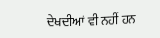ਦੇਖਦੀਆਂ ਵੀ ਨਹੀਂ ਹਨ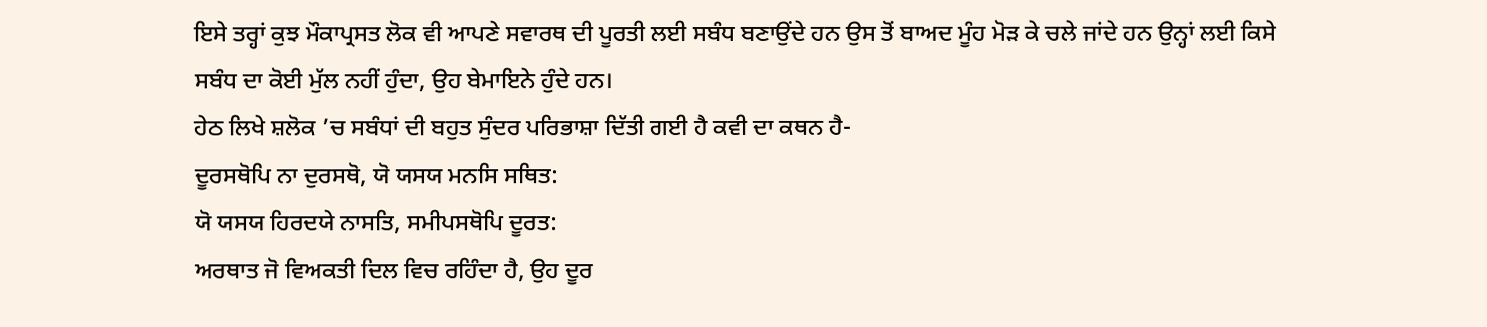ਇਸੇ ਤਰ੍ਹਾਂ ਕੁਝ ਮੌਕਾਪ੍ਰਸਤ ਲੋਕ ਵੀ ਆਪਣੇ ਸਵਾਰਥ ਦੀ ਪੂਰਤੀ ਲਈ ਸਬੰਧ ਬਣਾਉਂਦੇ ਹਨ ਉਸ ਤੋਂ ਬਾਅਦ ਮੂੰਹ ਮੋੜ ਕੇ ਚਲੇ ਜਾਂਦੇ ਹਨ ਉਨ੍ਹਾਂ ਲਈ ਕਿਸੇ ਸਬੰਧ ਦਾ ਕੋਈ ਮੁੱਲ ਨਹੀਂ ਹੁੰਦਾ, ਉਹ ਬੇਮਾਇਨੇ ਹੁੰਦੇ ਹਨ।
ਹੇਠ ਲਿਖੇ ਸ਼ਲੋਕ ’ਚ ਸਬੰਧਾਂ ਦੀ ਬਹੁਤ ਸੁੰਦਰ ਪਰਿਭਾਸ਼ਾ ਦਿੱਤੀ ਗਈ ਹੈ ਕਵੀ ਦਾ ਕਥਨ ਹੈ-
ਦੂਰਸਥੋਪਿ ਨਾ ਦੁਰਸਥੋ, ਯੋ ਯਸਯ ਮਨਸਿ ਸਥਿਤ:
ਯੋ ਯਸਯ ਹਿਰਦਯੇ ਨਾਸਤਿ, ਸਮੀਪਸਥੋਪਿ ਦੂਰਤ:
ਅਰਥਾਤ ਜੋ ਵਿਅਕਤੀ ਦਿਲ ਵਿਚ ਰਹਿੰਦਾ ਹੈ, ਉਹ ਦੂਰ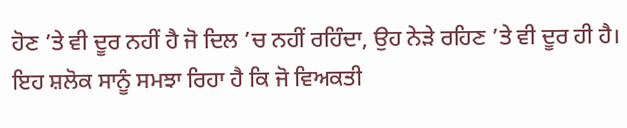ਹੋਣ ’ਤੇ ਵੀ ਦੂਰ ਨਹੀਂ ਹੈ ਜੋ ਦਿਲ ’ਚ ਨਹੀਂ ਰਹਿੰਦਾ, ਉਹ ਨੇੜੇ ਰਹਿਣ ’ਤੇ ਵੀ ਦੂਰ ਹੀ ਹੈ। ਇਹ ਸ਼ਲੋਕ ਸਾਨੂੰ ਸਮਝਾ ਰਿਹਾ ਹੈ ਕਿ ਜੋ ਵਿਅਕਤੀ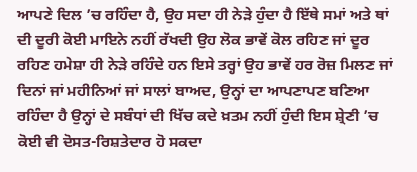ਆਪਣੇ ਦਿਲ ’ਚ ਰਹਿੰਦਾ ਹੈ, ਉਹ ਸਦਾ ਹੀ ਨੇੜੇ ਹੁੰਦਾ ਹੈ ਇੱਥੇ ਸਮਾਂ ਅਤੇ ਥਾਂ ਦੀ ਦੂਰੀ ਕੋਈ ਮਾਇਨੇ ਨਹੀਂ ਰੱਖਦੀ ਉਹ ਲੋਕ ਭਾਵੇਂ ਕੋਲ ਰਹਿਣ ਜਾਂ ਦੂਰ ਰਹਿਣ ਹਮੇਸ਼ਾ ਹੀ ਨੇੜੇ ਰਹਿੰਦੇ ਹਨ ਇਸੇ ਤਰ੍ਹਾਂ ਉਹ ਭਾਵੇਂ ਹਰ ਰੋਜ਼ ਮਿਲਣ ਜਾਂ ਦਿਨਾਂ ਜਾਂ ਮਹੀਨਿਆਂ ਜਾਂ ਸਾਲਾਂ ਬਾਅਦ, ਉਨ੍ਹਾਂ ਦਾ ਆਪਣਾਪਣ ਬਣਿਆ ਰਹਿੰਦਾ ਹੈ ਉਨ੍ਹਾਂ ਦੇ ਸਬੰਧਾਂ ਦੀ ਖਿੱਚ ਕਦੇ ਖ਼ਤਮ ਨਹੀਂ ਹੁੰਦੀ ਇਸ ਸ਼੍ਰੇਣੀ ’ਚ ਕੋਈ ਵੀ ਦੋਸਤ-ਰਿਸ਼ਤੇਦਾਰ ਹੋ ਸਕਦਾ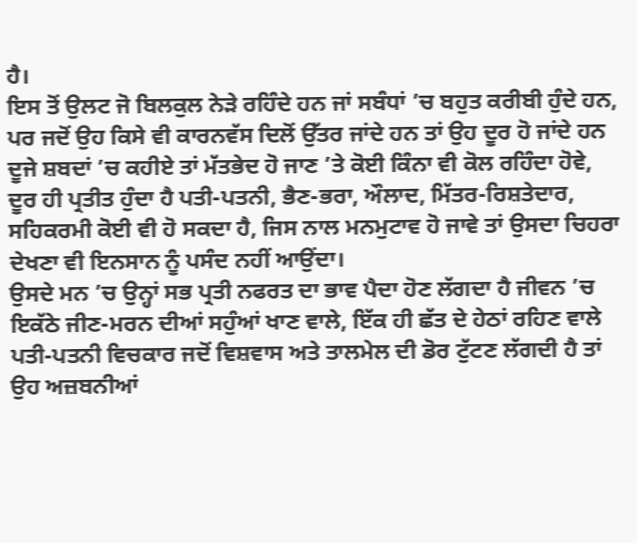ਹੈ।
ਇਸ ਤੋਂ ਉਲਟ ਜੋ ਬਿਲਕੁਲ ਨੇੜੇ ਰਹਿੰਦੇ ਹਨ ਜਾਂ ਸਬੰਧਾਂ ’ਚ ਬਹੁਤ ਕਰੀਬੀ ਹੁੰਦੇ ਹਨ, ਪਰ ਜਦੋਂ ਉਹ ਕਿਸੇ ਵੀ ਕਾਰਨਵੱਸ ਦਿਲੋਂ ਉੱਤਰ ਜਾਂਦੇ ਹਨ ਤਾਂ ਉਹ ਦੂਰ ਹੋ ਜਾਂਦੇ ਹਨ ਦੂਜੇ ਸ਼ਬਦਾਂ ’ਚ ਕਹੀਏ ਤਾਂ ਮੱਤਭੇਦ ਹੋ ਜਾਣ ’ਤੇ ਕੋਈ ਕਿੰਨਾ ਵੀ ਕੋਲ ਰਹਿੰਦਾ ਹੋਵੇ, ਦੂਰ ਹੀ ਪ੍ਰਤੀਤ ਹੁੰਦਾ ਹੈ ਪਤੀ-ਪਤਨੀ, ਭੈਣ-ਭਰਾ, ਔਲਾਦ, ਮਿੱਤਰ-ਰਿਸ਼ਤੇਦਾਰ, ਸਹਿਕਰਮੀ ਕੋਈ ਵੀ ਹੋ ਸਕਦਾ ਹੈ, ਜਿਸ ਨਾਲ ਮਨਮੁਟਾਵ ਹੋ ਜਾਵੇ ਤਾਂ ਉਸਦਾ ਚਿਹਰਾ ਦੇਖਣਾ ਵੀ ਇਨਸਾਨ ਨੂੰ ਪਸੰਦ ਨਹੀਂ ਆਉਂਦਾ।
ਉਸਦੇ ਮਨ ’ਚ ਉਨ੍ਹਾਂ ਸਭ ਪ੍ਰਤੀ ਨਫਰਤ ਦਾ ਭਾਵ ਪੈਦਾ ਹੋਣ ਲੱਗਦਾ ਹੈ ਜੀਵਨ ’ਚ ਇਕੱਠੇ ਜੀਣ-ਮਰਨ ਦੀਆਂ ਸਹੁੰਆਂ ਖਾਣ ਵਾਲੇ, ਇੱਕ ਹੀ ਛੱਤ ਦੇ ਹੇਠਾਂ ਰਹਿਣ ਵਾਲੇ ਪਤੀ-ਪਤਨੀ ਵਿਚਕਾਰ ਜਦੋਂ ਵਿਸ਼ਵਾਸ ਅਤੇ ਤਾਲਮੇਲ ਦੀ ਡੋਰ ਟੁੱਟਣ ਲੱਗਦੀ ਹੈ ਤਾਂ ਉਹ ਅਜ਼ਬਨੀਆਂ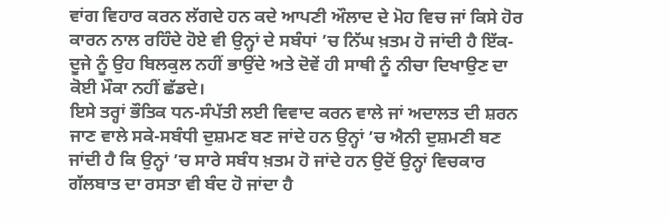ਵਾਂਗ ਵਿਹਾਰ ਕਰਨ ਲੱਗਦੇ ਹਨ ਕਦੇ ਆਪਣੀ ਔਲਾਦ ਦੇ ਮੋਹ ਵਿਚ ਜਾਂ ਕਿਸੇ ਹੋਰ ਕਾਰਨ ਨਾਲ ਰਹਿੰਦੇ ਹੋਏ ਵੀ ਉਨ੍ਹਾਂ ਦੇ ਸਬੰਧਾਂ ’ਚ ਨਿੱਘ ਖ਼ਤਮ ਹੋ ਜਾਂਦੀ ਹੈ ਇੱਕ-ਦੂਜੇ ਨੂੰ ਉਹ ਬਿਲਕੁਲ ਨਹੀਂ ਭਾਉਂਦੇ ਅਤੇ ਦੋਵੇਂ ਹੀ ਸਾਥੀ ਨੂੰ ਨੀਚਾ ਦਿਖਾਉਣ ਦਾ ਕੋਈ ਮੌਕਾ ਨਹੀਂ ਛੱਡਦੇ।
ਇਸੇ ਤਰ੍ਹਾਂ ਭੌਤਿਕ ਧਨ-ਸੰਪੱਤੀ ਲਈ ਵਿਵਾਦ ਕਰਨ ਵਾਲੇ ਜਾਂ ਅਦਾਲਤ ਦੀ ਸ਼ਰਨ ਜਾਣ ਵਾਲੇ ਸਕੇ-ਸਬੰਧੀ ਦੁਸ਼ਮਣ ਬਣ ਜਾਂਦੇ ਹਨ ਉਨ੍ਹਾਂ ’ਚ ਐਨੀ ਦੁਸ਼ਮਣੀ ਬਣ ਜਾਂਦੀ ਹੈ ਕਿ ਉਨ੍ਹਾਂ ’ਚ ਸਾਰੇ ਸਬੰਧ ਖ਼ਤਮ ਹੋ ਜਾਂਦੇ ਹਨ ਉਦੋਂ ਉਨ੍ਹਾਂ ਵਿਚਕਾਰ ਗੱਲਬਾਤ ਦਾ ਰਸਤਾ ਵੀ ਬੰਦ ਹੋ ਜਾਂਦਾ ਹੈ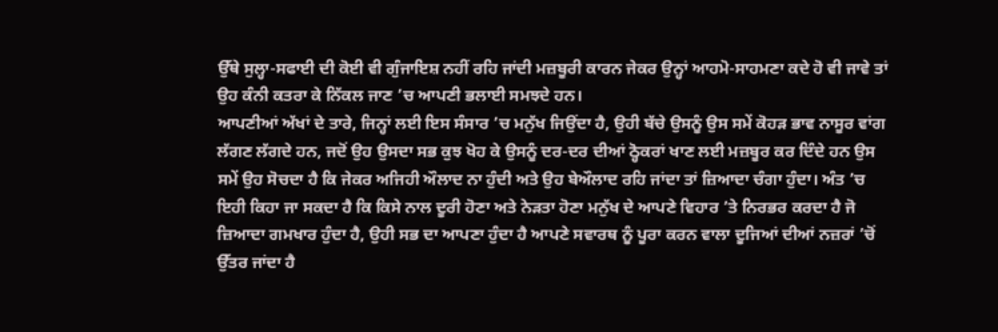ਉੱਥੇ ਸੁਲ੍ਹਾ-ਸਫਾਈ ਦੀ ਕੋਈ ਵੀ ਗੁੰਜਾਇਸ਼ ਨਹੀਂ ਰਹਿ ਜਾਂਦੀ ਮਜ਼ਬੂਰੀ ਕਾਰਨ ਜੇਕਰ ਉਨ੍ਹਾਂ ਆਹਮੋ-ਸਾਹਮਣਾ ਕਦੇ ਹੋ ਵੀ ਜਾਵੇ ਤਾਂ ਉਹ ਕੰਨੀ ਕਤਰਾ ਕੇ ਨਿੱਕਲ ਜਾਣ ’ਚ ਆਪਣੀ ਭਲਾਈ ਸਮਝਦੇ ਹਨ।
ਆਪਣੀਆਂ ਅੱਖਾਂ ਦੇ ਤਾਰੇ, ਜਿਨ੍ਹਾਂ ਲਈ ਇਸ ਸੰਸਾਰ ’ਚ ਮਨੁੱਖ ਜਿਉਂਦਾ ਹੈ, ਉਹੀ ਬੱਚੇ ਉਸਨੂੰ ਉਸ ਸਮੇਂ ਕੋਹੜ ਭਾਵ ਨਾਸੂਰ ਵਾਂਗ ਲੱਗਣ ਲੱਗਦੇ ਹਨ, ਜਦੋਂ ਉਹ ਉਸਦਾ ਸਭ ਕੁਝ ਖੋਹ ਕੇ ਉਸਨੂੰ ਦਰ-ਦਰ ਦੀਆਂ ਠ੍ਹੋਕਰਾਂ ਖਾਣ ਲਈ ਮਜ਼ਬੂਰ ਕਰ ਦਿੰਦੇ ਹਨ ਉਸ ਸਮੇਂ ਉਹ ਸੋਚਦਾ ਹੈ ਕਿ ਜੇਕਰ ਅਜਿਹੀ ਔਲਾਦ ਨਾ ਹੁੰਦੀ ਅਤੇ ਉਹ ਬੇਔਲਾਦ ਰਹਿ ਜਾਂਦਾ ਤਾਂ ਜ਼ਿਆਦਾ ਚੰਗਾ ਹੁੰਦਾ। ਅੰਤ ’ਚ ਇਹੀ ਕਿਹਾ ਜਾ ਸਕਦਾ ਹੈ ਕਿ ਕਿਸੇ ਨਾਲ ਦੂਰੀ ਹੋਣਾ ਅਤੇ ਨੇੜਤਾ ਹੋਣਾ ਮਨੁੱਖ ਦੇ ਆਪਣੇ ਵਿਹਾਰ ’ਤੇ ਨਿਰਭਰ ਕਰਦਾ ਹੈ ਜੋ ਜ਼ਿਆਦਾ ਗਮਖਾਰ ਹੁੰਦਾ ਹੈ, ਉਹੀ ਸਭ ਦਾ ਆਪਣਾ ਹੁੰਦਾ ਹੈ ਆਪਣੇ ਸਵਾਰਥ ਨੂੰ ਪੂਰਾ ਕਰਨ ਵਾਲਾ ਦੂਜਿਆਂ ਦੀਆਂ ਨਜ਼ਰਾਂ ’ਚੋਂ ਉੱਤਰ ਜਾਂਦਾ ਹੈ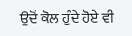ਉਦੋਂ ਕੋਲ ਹੁੰਦੇ ਹੋਏ ਵੀ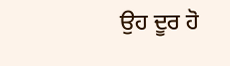ਉਹ ਦੂਰ ਹੋ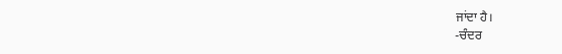ਜਾਂਦਾ ਹੈ।
-ਚੰਦਰ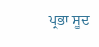ਪ੍ਰਭਾ ਸੂਦ